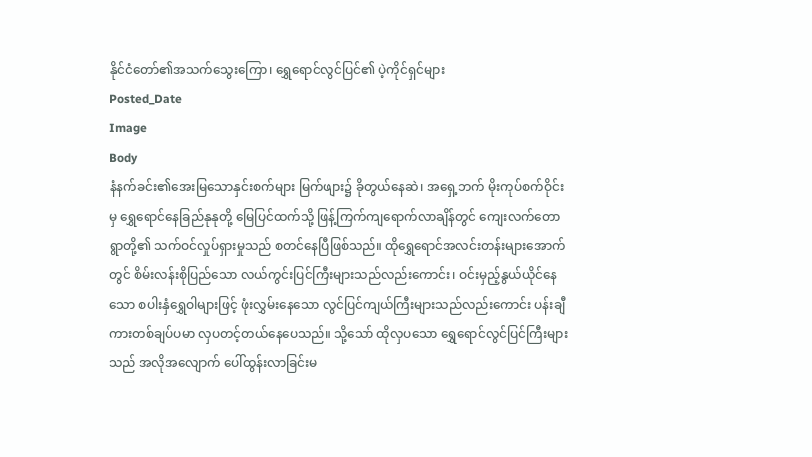နိုင်ငံတော်၏အသက်သွေးကြော၊ ရွှေရောင်လွင်ပြင်၏ ပဲ့ကိုင်ရှင်များ
Posted_Date
Image
Body
နံနက်ခင်း၏အေးမြသောနှင်းစက်များ မြက်ဖျား၌ ခိုတွယ်နေဆဲ၊ အရှေ့ဘက် မိုးကုပ်စက်ဝိုင်းမှ ရွှေရောင်နေခြည်နုနုတို့ မြေပြင်ထက်သို့ ဖြန့်ကြက်ကျရောက်လာချိန်တွင် ကျေးလက်တောရွာတို့၏ သက်ဝင်လှုပ်ရှားမှုသည် စတင်နေပြီဖြစ်သည်။ ထိုရွှေရောင်အလင်းတန်းများအောက်တွင် စိမ်းလန်းစိုပြည်သော လယ်ကွင်းပြင်ကြီးများသည်လည်းကောင်း၊ ဝင်းမှည့်နွယ်ယိုင်နေသော စပါးနှံရွှေဝါများဖြင့် ဖုံးလွှမ်းနေသော လွင်ပြင်ကျယ်ကြီးများသည်လည်းကောင်း ပန်းချီကားတစ်ချပ်ပမာ လှပတင့်တယ်နေပေသည်။ သို့သော် ထိုလှပသော ရွှေရောင်လွင်ပြင်ကြီးများသည် အလိုအလျောက် ပေါ်ထွန်းလာခြင်းမ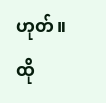ဟုတ်။ ထို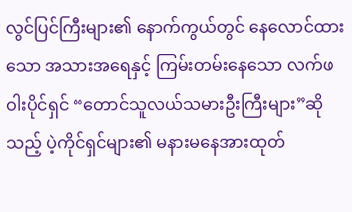လွင်ပြင်ကြီးများ၏ နောက်ကွယ်တွင် နေလောင်ထားသော အသားအရေနှင့် ကြမ်းတမ်းနေသော လက်ဖဝါးပိုင်ရှင် “တောင်သူလယ်သမားဦးကြီးများ”ဆိုသည့် ပဲ့ကိုင်ရှင်များ၏ မနားမနေအားထုတ်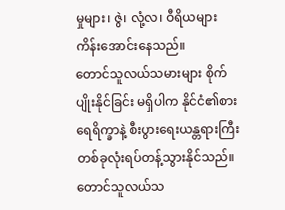မှုများ၊ ဇွဲ၊ လုံ့လ၊ ဝီရိယများကိန်းအောင်းနေသည်။
တောင်သူလယ်သမားများ စိုက်ပျိုးနိုင်ခြင်း မရှိပါက နိုင်ငံ၏စားရေရိက္ခာနဲ့ စီးပွားရေးယန္တရားကြီး တစ်ခုလုံးရပ်တန့်သွားနိုင်သည်။ တောင်သူလယ်သ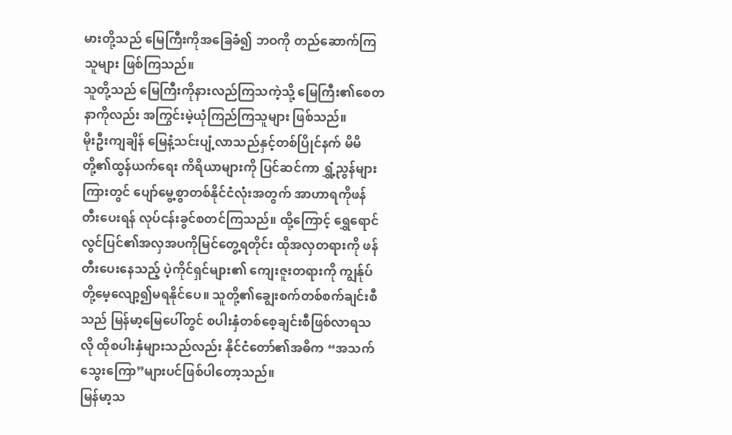မားတို့သည် မြေကြီးကိုအခြေခံ၍ ဘဝကို တည်ဆောက်ကြသူများ ဖြစ်ကြသည်။
သူတို့သည် မြေကြီးကိုနားလည်ကြသကဲ့သို့ မြေကြီး၏စေတနာကိုလည်း အကြွင်းမဲ့ယုံကြည်ကြသူများ ဖြစ်သည်။
မိုးဦးကျချိန် မြေနံ့သင်းပျံ့လာသည်နှင့်တစ်ပြိုင်နက် မိမိတို့၏ထွန်ယက်ရေး ကိရိယာများကို ပြင်ဆင်ကာ ရွှံ့ညွန်များကြားတွင် ပျော်မွေ့စွာတစ်နိုင်ငံလုံးအတွက် အာဟာရကိုဖန်တီးပေးရန် လုပ်ငန်းခွင်စတင်ကြသည်။ ထို့ကြောင့် ရွှေရောင်လွင်ပြင်၏အလှအပကိုမြင်တွေ့ရတိုင်း ထိုအလှတရားကို ဖန်တီးပေးနေသည့် ပဲ့ကိုင်ရှင်များ၏ ကျေးဇူးတရားကို ကျွန်ုပ်တို့မေ့လျော့၍မရနိုင်ပေ။ သူတို့၏ချွေးစက်တစ်စက်ချင်းစီသည် မြန်မာ့မြေပေါ်တွင် စပါးနှံတစ်စေ့ချင်းစီဖြစ်လာရသလို ထိုစပါးနှံများသည်လည်း နိုင်ငံတော်၏အဓိက “အသက်သွေးကြော”များပင်ဖြစ်ပါတော့သည်။
မြန်မာ့သ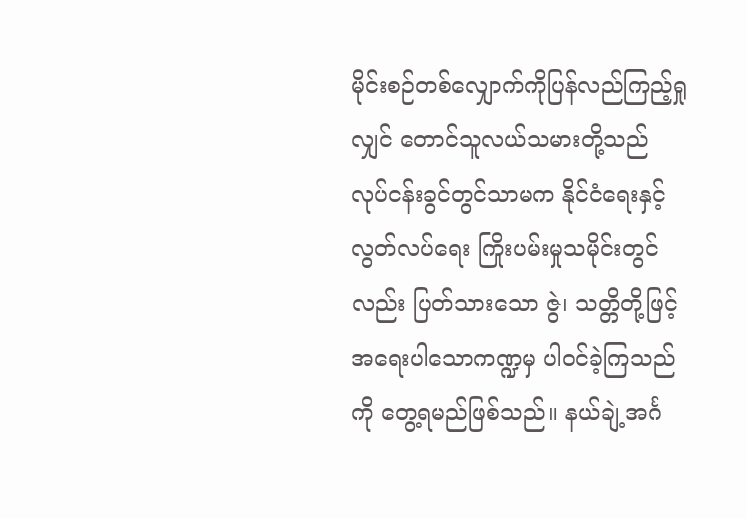မိုင်းစဉ်တစ်လျှောက်ကိုပြန်လည်ကြည့်ရှုလျှင် တောင်သူလယ်သမားတို့သည် လုပ်ငန်းခွင်တွင်သာမက နိုင်ငံရေးနှင့်လွတ်လပ်ရေး ကြိုးပမ်းမှုသမိုင်းတွင်လည်း ပြတ်သားသော ဇွဲ၊ သတ္တိတို့ဖြင့် အရေးပါသောကဏ္ဍမှ ပါဝင်ခဲ့ကြသည်ကို တွေ့ရမည်ဖြစ်သည်။ နယ်ချဲ့အင်္ဂ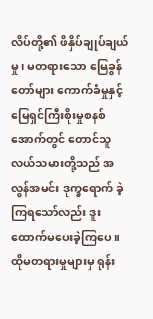လိပ်တို့၏ ဖိနှိပ်ချုပ်ချယ်မှု၊ မတရားသော မြေခွန်တော်များ ကောက်ခံမှုနှင့် မြေရှင်ကြီးစိုးမှုစနစ်အောက်တွင် တောင်သူလယ်သမားတို့သည် အလွန်အမင်း ဒုက္ခရောက် ခဲ့ကြရသော်လည်း ဒူးထောက်မပေးခဲ့ကြပေ။ ထိုမတရားမှုများမှ ရုန်း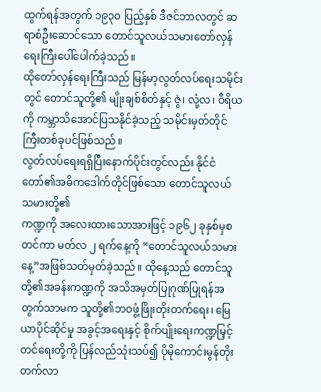ထွက်ရန်အတွက် ၁၉၃၀ ပြည့်နှစ် ဒီဇင်ဘာလတွင် ဆရာစံဦးဆောင်သော တောင်သူလယ်သမားတော်လှန်ရေးကြီးပေါ်ပေါက်ခဲ့သည်။
ထိုတော်လှန်ရေးကြီးသည် မြန်မာ့လွတ်လပ်ရေးသမိုင်းတွင် တောင်သူတို့၏ မျိုးချစ်စိတ်နှင့် ဇွဲ၊ လုံ့လ၊ ဝီရိယကို ကမ္ဘာသိအောင်ပြသနိုင်ခဲ့သည့် သမိုင်းမှတ်တိုင်ကြီးတစ်ခုပင်ဖြစ်သည်။
လွတ်လပ်ရေးရရှိပြီးနောက်ပိုင်းတွင်လည်း နိုင်ငံတော်၏အဓိကဒေါက်တိုင်ဖြစ်သော တောင်သူလယ်သမားတို့၏
ကဏ္ဍကို အလေးထားသောအားဖြင့် ၁၉၆၂ ခုနှစ်မှစတင်ကာ မတ်လ ၂ ရက်နေ့ကို “တောင်သူလယ်သမားနေ့”အဖြစ်သတ်မှတ်ခဲ့သည်။ ထိုနေ့သည် တောင်သူတို့၏အခန်းကဏ္ဍကို အသိအမှတ်ပြုဂုဏ်ပြုရန်အတွက်သာမက သူတို့၏ဘဝဖွံ့ဖြိုးတိုးတက်ရေး၊ မြေယာပိုင်ဆိုင်မှု အခွင့်အရေးနှင့် စိုက်ပျိုးရေးကဏ္ဍမြှင့်တင်ရေးတို့ကို ပြန်လည်သုံးသပ်၍ ပိုမိုကောင်းမွန်တိုးတက်လာ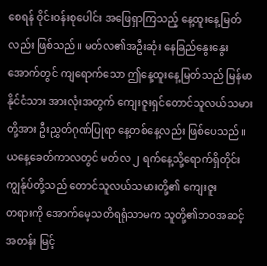စေရန် ဝိုင်းဝန်းစုပေါင်း အဖြေရှာကြသည့် နေ့ထူးနေ့မြတ်လည်း ဖြစ်သည်။ မတ်လ၏အဦးဆုံး နေခြည်နွေးနွေးအောက်တွင် ကျရောက်သော ဤနေ့ထူးနေ့မြတ်သည် မြန်မာနိုင်ငံသား အားလုံးအတွက် ကျေးဇူးရှင်တောင်သူလယ်သမားတို့အား ဦးညွှတ်ဂုဏ်ပြုရာ နေ့တစ်နေ့လည်း ဖြစ်ပေသည်။
ယနေ့ခေတ်ကာလတွင် မတ်လ ၂ ရက်နေ့သို့ရောက်ရှိတိုင်း ကျွန်ုပ်တို့သည် တောင်သူလယ်သမားတို့၏ ကျေးဇူး
တရားကို အောက်မေ့သတိရရုံသာမက သူတို့၏ဘဝအဆင့်အတန်း မြင့်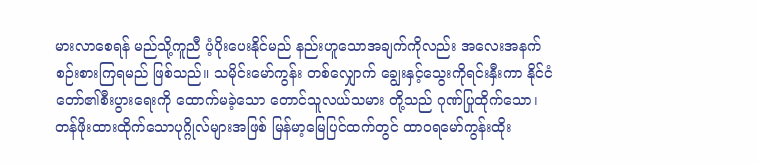မားလာစေရန် မည်သို့ကူညီ ပံ့ပိုးပေးနိုင်မည် နည်းဟူသောအချက်ကိုလည်း အလေးအနက်စဉ်းစားကြရမည် ဖြစ်သည်။ သမိုင်းမော်ကွန်း တစ်လျှောက် ချွေးနှင့်သွေးကိုရင်းနှီးကာ နိုင်ငံတော်၏စီးပွားရေးကို ထောက်မခဲ့သော တောင်သူလယ်သမား တို့သည် ဂုဏ်ပြုထိုက်သော၊ တန်ဖိုးထားထိုက်သောပုဂ္ဂိုလ်များအဖြစ် မြန်မာ့မြေပြင်ထက်တွင် ထာဝရမော်ကွန်းထိုး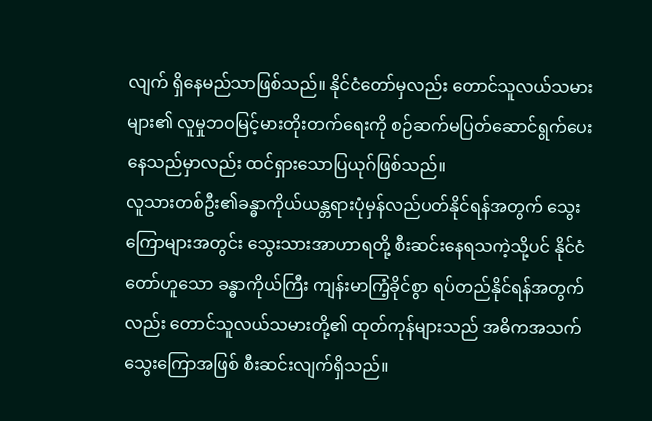လျက် ရှိနေမည်သာဖြစ်သည်။ နိုင်ငံတော်မှလည်း တောင်သူလယ်သမားများ၏ လူမှုဘဝမြင့်မားတိုးတက်ရေးကို စဉ်ဆက်မပြတ်ဆောင်ရွက်ပေး နေသည်မှာလည်း ထင်ရှားသောပြယုဂ်ဖြစ်သည်။
လူသားတစ်ဦး၏ခန္ဓာကိုယ်ယန္တရားပုံမှန်လည်ပတ်နိုင်ရန်အတွက် သွေးကြောများအတွင်း သွေးသားအာဟာရတို့ စီးဆင်းနေရသကဲ့သို့ပင် နိုင်ငံတော်ဟူသော ခန္ဓာကိုယ်ကြီး ကျန်းမာကြံ့ခိုင်စွာ ရပ်တည်နိုင်ရန်အတွက်လည်း တောင်သူလယ်သမားတို့၏ ထုတ်ကုန်များသည် အဓိကအသက်သွေးကြောအဖြစ် စီးဆင်းလျက်ရှိသည်။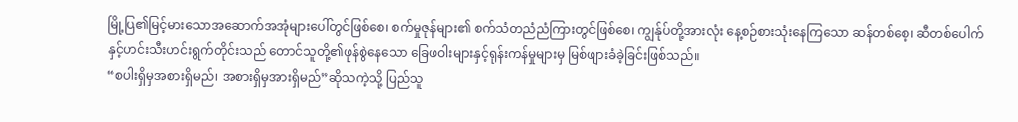မြို့ပြ၏မြင့်မားသောအဆောက်အအုံများပေါ်တွင်ဖြစ်စေ၊ စက်မှုဇုန်များ၏ စက်သံတညံညံကြားတွင်ဖြစ်စေ၊ ကျွန်ုပ်တို့အားလုံး နေ့စဉ်စားသုံးနေကြသော ဆန်တစ်စေ့၊ ဆီတစ်ပေါက်နှင့်ဟင်းသီးဟင်းရွက်တိုင်းသည် တောင်သူတို့၏ဖုန်စွဲနေသော ခြေဖဝါးများနှင့်ရုန်းကန်မှုများမှ မြစ်ဖျားခံခဲ့ခြင်းဖြစ်သည်။
“စပါးရှိမှအစားရှိမည်၊ အစားရှိမှအားရှိမည်”ဆိုသကဲ့သို့ ပြည်သူ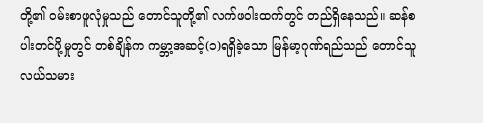တို့၏ ဝမ်းစာဖူလုံမှုသည် တောင်သူတို့၏ လက်ဖဝါးထက်တွင် တည်ရှိနေသည်။ ဆန်စပါးတင်ပို့မှုတွင် တစ်ချိန်က ကမ္ဘာ့အဆင့်(၁)ရရှိခဲ့သော မြန်မာ့ဂုဏ်ရည်သည် တောင်သူလယ်သမား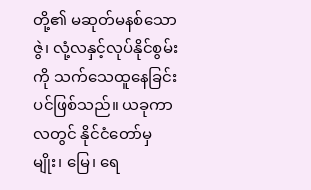တို့၏ မဆုတ်မနစ်သော ဇွဲ၊ လုံ့လနှင့်လုပ်နိုင်စွမ်းကို သက်သေထူနေခြင်းပင်ဖြစ်သည်။ ယခုကာလတွင် နိုင်ငံတော်မှ မျိုး၊ မြေ၊ ရေ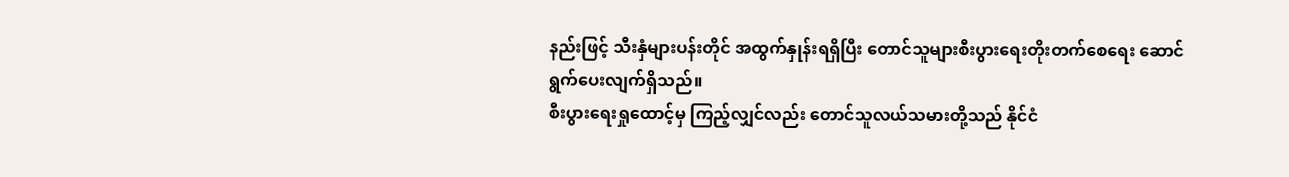နည်းဖြင့် သီးနှံများပန်းတိုင် အထွက်နှုန်းရရှိပြီး တောင်သူများစီးပွားရေးတိုးတက်စေရေး ဆောင်ရွက်ပေးလျက်ရှိသည်။
စီးပွားရေးရှုထောင့်မှ ကြည့်လျှင်လည်း တောင်သူလယ်သမားတို့သည် နိုင်ငံ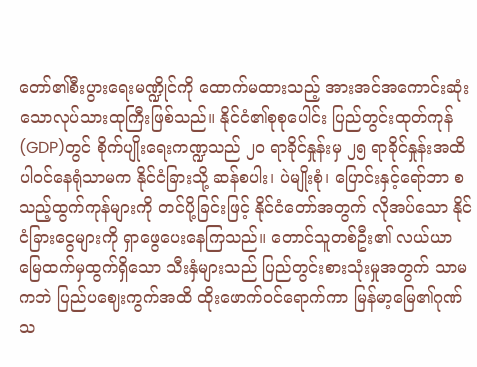တော်၏စီးပွားရေးမဏ္ဍိုင်ကို ထောက်မထားသည့် အားအင်အကောင်းဆုံးသောလုပ်သားထုကြီးဖြစ်သည်။ နိုင်ငံ၏စုစုပေါင်း ပြည်တွင်းထုတ်ကုန်(GDP)တွင် စိုက်ပျိုးရေးကဏ္ဍသည် ၂၀ ရာခိုင်နှုန်းမှ ၂၅ ရာခိုင်နှုန်းအထိ ပါဝင်နေရုံသာမက နိုင်ငံခြားသို့ ဆန်စပါး၊ ပဲမျိုးစုံ၊ ပြောင်းနှင့်ရော်ဘာ စသည့်ထွက်ကုန်များကို တင်ပို့ခြင်းဖြင့် နိုင်ငံတော်အတွက် လိုအပ်သော နိုင်ငံခြားငွေများကို ရှာဖွေပေးနေကြသည်။ တောင်သူတစ်ဦး၏ လယ်ယာမြေထက်မှထွက်ရှိသော သီးနှံများသည် ပြည်တွင်းစားသုံးမှုအတွက် သာမကဘဲ ပြည်ပဈေးကွက်အထိ ထိုးဖောက်ဝင်ရောက်ကာ မြန်မာ့မြေ၏ဂုဏ်သ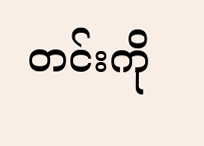တင်းကို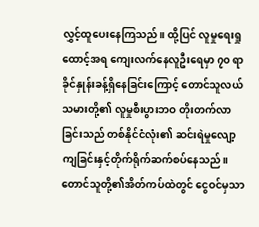လွှင့်ထူပေးနေကြသည်။ ထို့ပြင် လူမှုရေးရှုထောင့်အရ ကျေးလက်နေလူဦးရေမှာ ၇၀ ရာခိုင်နှုန်းခန့်ရှိနေခြင်းကြောင့် တောင်သူလယ်သမားတို့၏ လူမှုစီးပွားဘဝ တိုးတက်လာခြင်းသည် တစ်နိုင်ငံလုံး၏ ဆင်းရဲမှုလျော့ကျခြင်းနှင့်တိုက်ရိုက်ဆက်စပ်နေသည်။ တောင်သူတို့၏အိတ်ကပ်ထဲတွင် ငွေဝင်မှသာ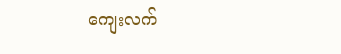ကျေးလက်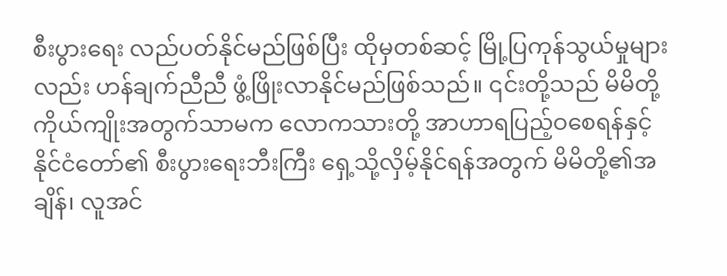စီးပွားရေး လည်ပတ်နိုင်မည်ဖြစ်ပြီး ထိုမှတစ်ဆင့် မြို့ပြကုန်သွယ်မှုများလည်း ဟန်ချက်ညီညီ ဖွံ့ဖြိုးလာနိုင်မည်ဖြစ်သည်။ ၎င်းတို့သည် မိမိတို့ကိုယ်ကျိုးအတွက်သာမက လောကသားတို့ အာဟာရပြည့်ဝစေရန်နှင့် နိုင်ငံတော်၏ စီးပွားရေးဘီးကြီး ရှေ့သို့လှိမ့်နိုင်ရန်အတွက် မိမိတို့၏အချိန်၊ လူအင်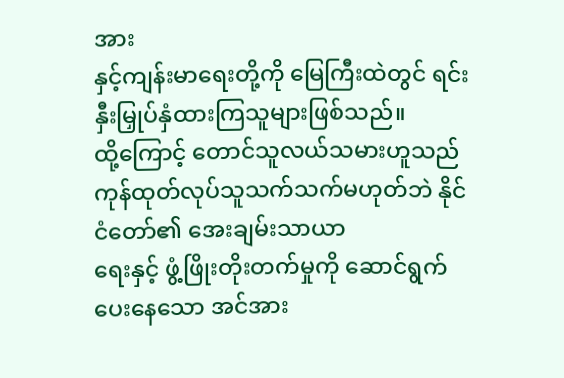အား
နှင့်ကျန်းမာရေးတို့ကို မြေကြီးထဲတွင် ရင်းနှီးမြှုပ်နှံထားကြသူများဖြစ်သည်။
ထို့ကြောင့် တောင်သူလယ်သမားဟူသည် ကုန်ထုတ်လုပ်သူသက်သက်မဟုတ်ဘဲ နိုင်ငံတော်၏ အေးချမ်းသာယာ
ရေးနှင့် ဖွံ့ဖြိုးတိုးတက်မှုကို ဆောင်ရွက်ပေးနေသော အင်အား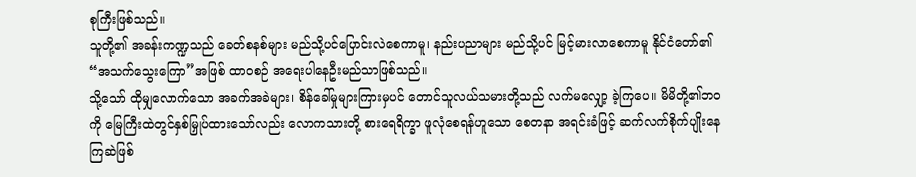စုကြီးဖြစ်သည်။
သူတို့၏ အခန်းကဏ္ဍသည် ခေတ်စနစ်များ မည်သို့ပင်ပြောင်းလဲစေကာမူ၊ နည်းပညာများ မည်သို့ပင် မြင့်မားလာစေကာမူ နိုင်ငံတော်၏ “အသက်သွေးကြော”အဖြစ် ထာဝစဉ် အရေးပါနေဦးမည်သာဖြစ်သည်။
သို့သော် ထိုမျှလောက်သော အခက်အခဲများ၊ စိန်ခေါ်မှုများကြားမှပင် တောင်သူလယ်သမားတို့သည် လက်မလျှော့ ခဲ့ကြပေ။ မိမိတို့၏ဘဝကို မြေကြီးထဲတွင်နှစ်မြှုပ်ထားသော်လည်း လောကသားတို့ စားရေရိက္ခာ ဖူလုံစေရန်ဟူသော စေတနာ အရင်းခံဖြင့် ဆက်လက်စိုက်ပျိုးနေကြဆဲဖြစ်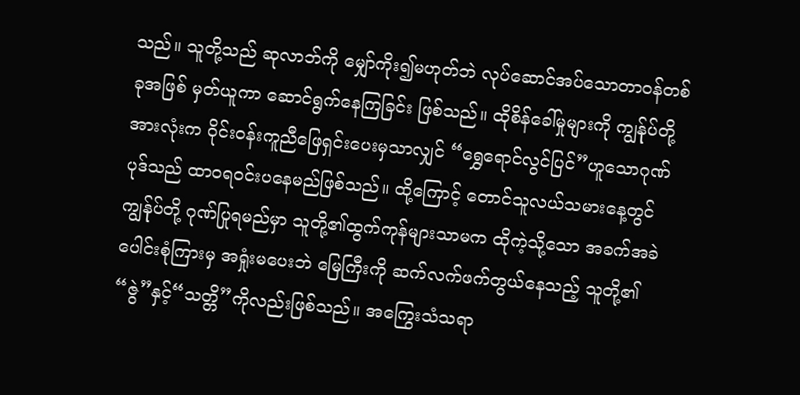သည်။ သူတို့သည် ဆုလာဘ်ကို မျှော်ကိုး၍မဟုတ်ဘဲ လုပ်ဆောင်အပ်သောတာဝန်တစ်ခုအဖြစ် မှတ်ယူကာ ဆောင်ရွက်နေကြခြင်း ဖြစ်သည်။ ထိုစိန်ခေါ်မှုများကို ကျွန်ုပ်တို့အားလုံးက ဝိုင်းဝန်းကူညီဖြေရှင်းပေးမှသာလျှင် “ရွှေရောင်လွင်ပြင်”ဟူသောဂုဏ်ပုဒ်သည် ထာဝရဝင်းပနေမည်ဖြစ်သည်။ ထို့ကြောင့် တောင်သူလယ်သမားနေ့တွင် ကျွန်ုပ်တို့ ဂုဏ်ပြုရမည်မှာ သူတို့၏ထွက်ကုန်များသာမက ထိုကဲ့သို့သော အခက်အခဲပေါင်းစုံကြားမှ အရှုံးမပေးဘဲ မြေကြီးကို ဆက်လက်ဖက်တွယ်နေသည့် သူတို့၏ “ဇွဲ”နှင့်“သတ္တိ”ကိုလည်းဖြစ်သည်။ အကြွေးသံသရာ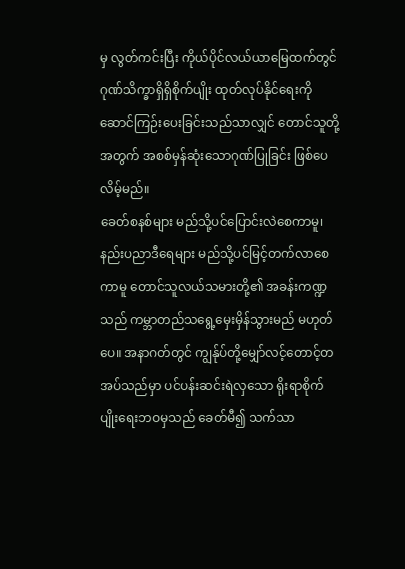မှ လွတ်ကင်းပြီး ကိုယ်ပိုင်လယ်ယာမြေထက်တွင် ဂုဏ်သိက္ခာရှိရှိစိုက်ပျိုး ထုတ်လုပ်နိုင်ရေးကို ဆောင်ကြဉ်းပေးခြင်းသည်သာလျှင် တောင်သူတို့အတွက် အစစ်မှန်ဆုံးသောဂုဏ်ပြုခြင်း ဖြစ်ပေလိမ့်မည်။
ခေတ်စနစ်များ မည်သို့ပင်ပြောင်းလဲစေကာမူ၊ နည်းပညာဒီရေများ မည်သို့ပင်မြင့်တက်လာစေကာမူ တောင်သူလယ်သမားတို့၏ အခန်းကဏ္ဍသည် ကမ္ဘာတည်သရွေ့မှေးမှိန်သွားမည် မဟုတ်ပေ။ အနာဂတ်တွင် ကျွန်ုပ်တို့မျှော်လင့်တောင့်တအပ်သည်မှာ ပင်ပန်းဆင်းရဲလှသော ရိုးရာစိုက်ပျိုးရေးဘဝမှသည် ခေတ်မီ၍ သက်သာ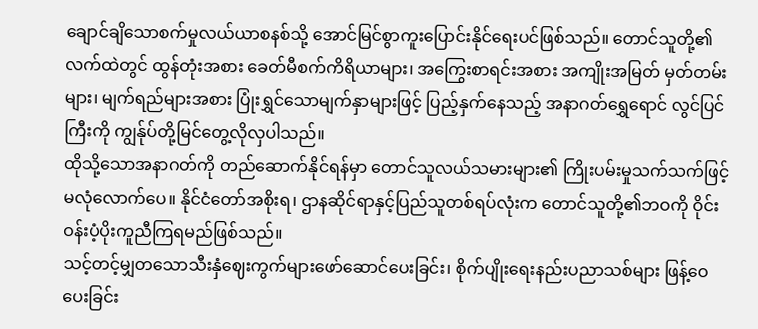ချောင်ချိသောစက်မှုလယ်ယာစနစ်သို့ အောင်မြင်စွာကူးပြောင်းနိုင်ရေးပင်ဖြစ်သည်။ တောင်သူတို့၏ လက်ထဲတွင် ထွန်တုံးအစား ခေတ်မီစက်ကိရိယာများ၊ အကြွေးစာရင်းအစား အကျိုးအမြတ် မှတ်တမ်းများ၊ မျက်ရည်များအစား ပြုံးရွှင်သောမျက်နှာများဖြင့် ပြည့်နှက်နေသည့် အနာဂတ်ရွှေရောင် လွင်ပြင်ကြီးကို ကျွန်ုပ်တို့မြင်တွေ့လိုလှပါသည်။
ထိုသို့သောအနာဂတ်ကို တည်ဆောက်နိုင်ရန်မှာ တောင်သူလယ်သမားများ၏ ကြိုးပမ်းမှုသက်သက်ဖြင့် မလုံလောက်ပေ။ နိုင်ငံတော်အစိုးရ၊ ဌာနဆိုင်ရာနှင့်ပြည်သူတစ်ရပ်လုံးက တောင်သူတို့၏ဘဝကို ဝိုင်းဝန်းပံ့ပိုးကူညီကြရမည်ဖြစ်သည်။
သင့်တင့်မျှတသောသီးနှံဈေးကွက်များဖော်ဆောင်ပေးခြင်း၊ စိုက်ပျိုးရေးနည်းပညာသစ်များ ဖြန့်ဝေပေးခြင်း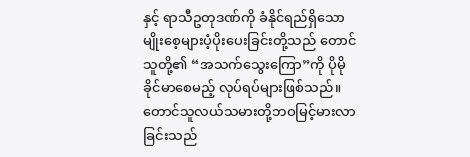နှင့် ရာသီဥတုဒဏ်ကို ခံနိုင်ရည်ရှိသောမျိုးစေ့များပံ့ပိုးပေးခြင်းတို့သည် တောင်သူတို့၏ “အသက်သွေးကြော”ကို ပိုမိုခိုင်မာစေမည့် လုပ်ရပ်များဖြစ်သည်။ တောင်သူလယ်သမားတို့ဘဝမြင့်မားလာခြင်းသည်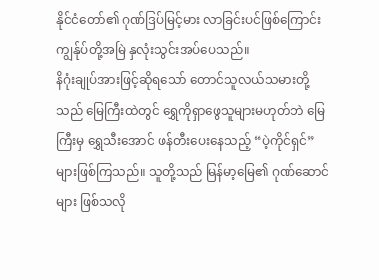နိုင်ငံတော်၏ ဂုဏ်ဒြပ်မြင့်မား လာခြင်းပင်ဖြစ်ကြောင်း ကျွန်ုပ်တို့အမြဲ နှလုံးသွင်းအပ်ပေသည်။
နိဂုံးချုပ်အားဖြင့်ဆိုရသော် တောင်သူလယ်သမားတို့သည် မြေကြီးထဲတွင် ရွှေကိုရှာဖွေသူများမဟုတ်ဘဲ မြေကြီးမှ ရွှေသီးအောင် ဖန်တီးပေးနေသည့် “ပဲ့ကိုင်ရှင်”များဖြစ်ကြသည်။ သူတို့သည် မြန်မာ့မြေ၏ ဂုဏ်ဆောင်များ ဖြစ်သလို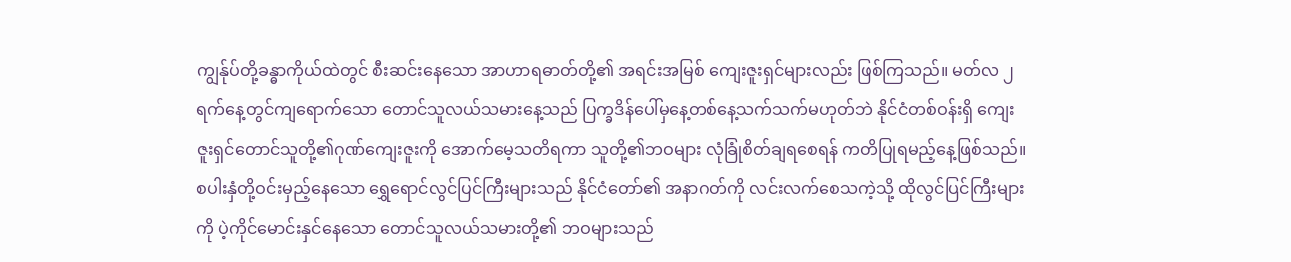ကျွန်ုပ်တို့ခန္ဓာကိုယ်ထဲတွင် စီးဆင်းနေသော အာဟာရဓာတ်တို့၏ အရင်းအမြစ် ကျေးဇူးရှင်များလည်း ဖြစ်ကြသည်။ မတ်လ ၂ ရက်နေ့တွင်ကျရောက်သော တောင်သူလယ်သမားနေ့သည် ပြက္ခဒိန်ပေါ်မှနေ့တစ်နေ့သက်သက်မဟုတ်ဘဲ နိုင်ငံတစ်ဝန်းရှိ ကျေးဇူးရှင်တောင်သူတို့၏ဂုဏ်ကျေးဇူးကို အောက်မေ့သတိရကာ သူတို့၏ဘဝများ လုံခြုံစိတ်ချရစေရန် ကတိပြုရမည့်နေ့ဖြစ်သည်။
စပါးနှံတို့ဝင်းမှည့်နေသော ရွှေရောင်လွင်ပြင်ကြီးများသည် နိုင်ငံတော်၏ အနာဂတ်ကို လင်းလက်စေသကဲ့သို့ ထိုလွင်ပြင်ကြီးများကို ပဲ့ကိုင်မောင်းနှင်နေသော တောင်သူလယ်သမားတို့၏ ဘဝများသည်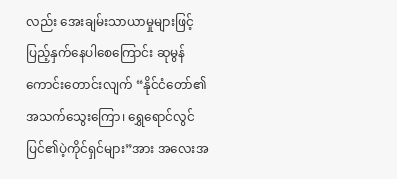လည်း အေးချမ်းသာယာမှုများဖြင့် ပြည့်နှက်နေပါစေကြောင်း ဆုမွန်ကောင်းတောင်းလျက် “နိုင်ငံတော်၏ အသက်သွေးကြော၊ ရွှေရောင်လွင်ပြင်၏ပဲ့ကိုင်ရှင်များ”အား အလေးအ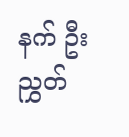နက် ဦးညွှတ်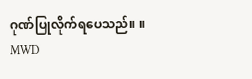ဂုဏ်ပြုလိုက်ရပေသည်။ ။
MWD